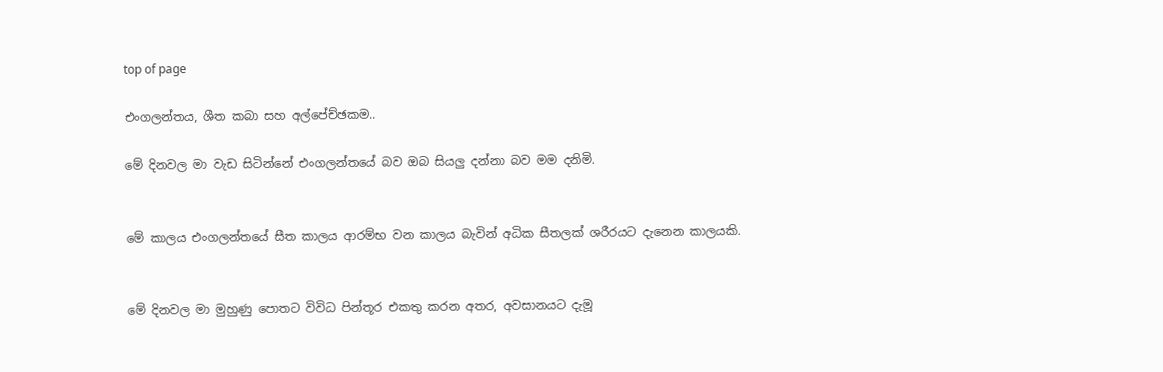top of page

එංගලන්තය, ශීත කබා සහ අල්පේච්ඡකම..

මේ දිනවල මා වැඩ සිටින්නේ එංගලන්තයේ බව ඔබ සියලු දන්නා බව මම දනිමි.


මේ කාලය එංගලන්තයේ සීත කාලය ආරම්භ වන කාලය බැවින් අධික සීතලක් ශරීරයට දැනෙන කාලයකි.


මේ දිනවල මා මුහුණු පොතට විවිධ පින්තූර එකතු කරන අතර, අවසානයට දැමූ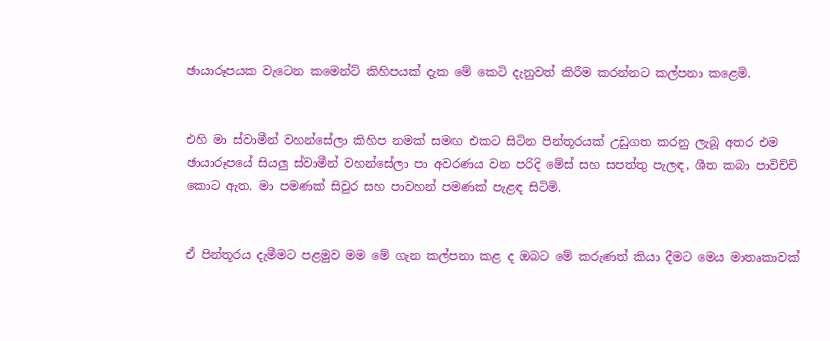ඡායාරූපයක වැටෙන කමෙන්ට් කිහිපයක් දැක මේ කෙටි දැනුවත් කිරීම කරන්නට කල්පනා කළෙමි.


එහි මා ස්වාමීන් වහන්සේලා කිහිප නමක් සමඟ එකට සිටින පින්තූරයක් උඩුගත කරනු ලැබූ අතර එම ඡායාරූපයේ සියලු ස්වාමීන් වහන්සේලා පා අවරණය වන පරිදි මේස් සහ සපත්තු පැලඳ, ශීත කබා පාවිච්චි කොට ඇත. මා පමණක් සිවුර සහ පාවහන් පමණක් පැළඳ සිටිමි.


ඒ පින්තූරය දැමීමට පළමුව මම මේ ගැන කල්පනා කළ ද ඔබට මේ කරුණත් කියා දීමට මෙය මාතෘකාවක්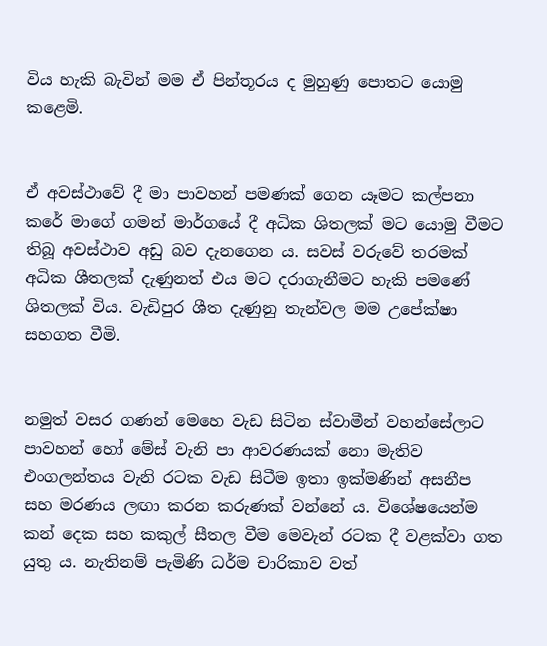විය හැකි බැවින් මම ඒ පින්තූරය ද මුහුණු පොතට යොමු කළෙමි.


ඒ අවස්ථාවේ දී මා පාවහන් පමණක් ගෙන යෑමට කල්පනා කරේ මාගේ ගමන් මාර්ගයේ දී අධික ශිතලක් මට යොමු වීමට තිබූ අවස්ථාව අඩු බව දැනගෙන ය. සවස් වරුවේ තරමක් අධික ශීතලක් දැණුනත් එය මට දරාගැනීමට හැකි පමණේ ශිතලක් විය. වැඩිපුර ශීත දැණුනු තැන්වල මම උපේක්ෂා සහගත වීමි.


නමුත් වසර ගණන් මෙහෙ වැඩ සිටින ස්වාමීන් වහන්සේලාට පාවහන් හෝ මේස් වැනි පා ආවරණයක් නො මැතිව එංගලන්තය වැනි රටක වැඩ සිටීම ඉතා ඉක්මණින් අසනීප සහ මරණය ලඟා කරන කරුණක් වන්නේ ය. විශේෂයෙන්ම කන් දෙක සහ කකුල් සීතල වීම මෙවැන් රටක දී වළක්වා ගත යුතු ය. නැතිනම් පැමිණි ධර්ම චාරිකාව වත්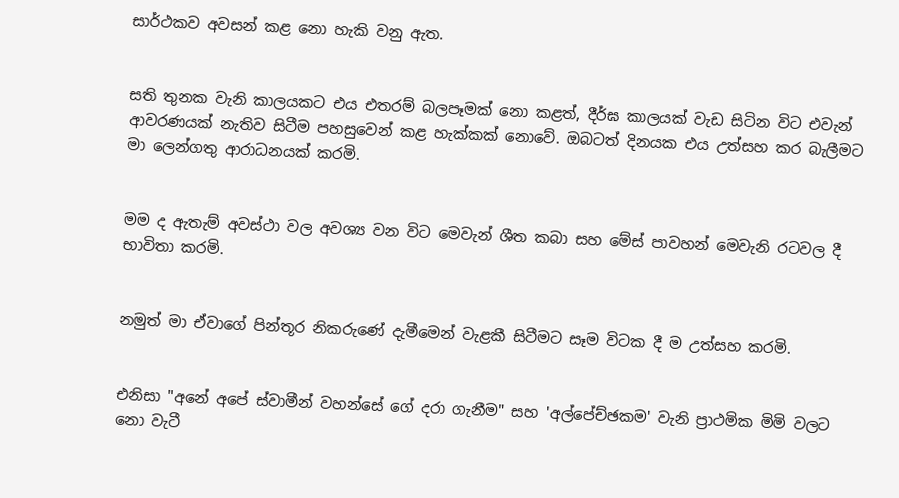සාර්ථකව අවසන් කළ නො හැකි වනු ඇත.


සති තුනක වැනි කාලයකට එය එතරම් බලපෑමක් නො කළත්, දීර්ඝ කාලයක් වැඩ සිටින විට එවැන් ආවරණයක් නැතිව සිටීම පහසුවෙන් කළ හැක්කක් නොවේ. ඔබටත් දිනයක එය උත්සහ කර බැලීමට මා ලෙන්ගතු ආරාධනයක් කරමි.


මම ද ඇතැම් අවස්ථා වල අවශ්‍ය වන විට මෙවැන් ශීත කබා සහ මේස් පාවහන් මෙවැනි රටවල දී භාවිතා කරමි.


නමුත් මා ඒවාගේ පින්තූර නිකරුණේ දැමීමෙන් වැළකී සිටීමට සෑම විටක දී ම උත්සහ කරමි.


එනිසා "අනේ අපේ ස්වාමීන් වහන්සේ ගේ දරා ගැනීම" සහ 'අල්පේච්ඡකම' වැනි ප්‍රාථමික මිමි වලට නො වැටී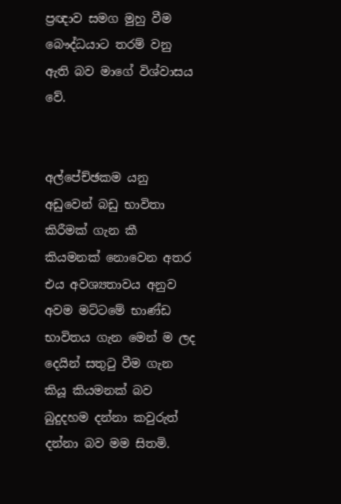ප්‍රඥාව සමග මුහු වීම බෞද්ධයාට තරම් වනු ඇති බව මාගේ විශ්වාසය වේ.


අල්පේච්ඡකම යනු අඩුවෙන් බඩු භාවිතා කිරීමක් ගැන කී කියමනක් නොවෙන අතර එය අවශ්‍යතාවය අනුව අවම මට්ටමේ භාණ්ඩ භාවිතය ගැන මෙන් ම ලද දෙයින් සතුටු වීම ගැන කියූ කියමනක් බව බුදුදහම දන්නා කවුරුත් දන්නා බව මම සිතමි.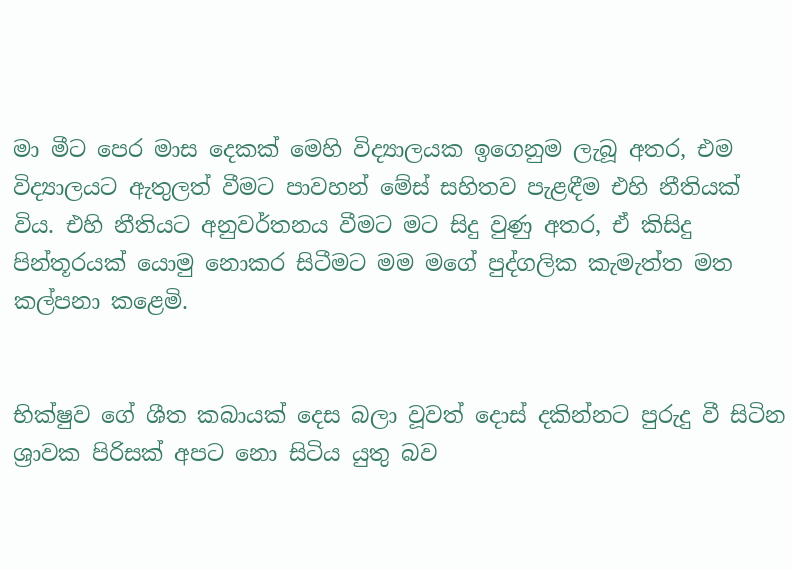මා මීට පෙර මාස දෙකක් මෙහි විද්‍යාලයක ඉගෙනුම ලැබූ අතර, එම විද්‍යාලයට ඇතුලත් වීමට පාවහන් මේස් සහිතව පැළඳීම එහි නීතියක් විය. එහි නීතියට අනුවර්තනය වීමට මට සිදු වුණු අතර, ඒ කිසිදු පින්තූරයක් යොමු නොකර සිටීමට මම මගේ පුද්ගලික කැමැත්ත මත කල්පනා කළෙමි.


භික්ෂුව ගේ ශීත කබායක් දෙස බලා වූවත් දොස් දකින්නට පුරුදු වී සිටින ශ්‍රාවක පිරිසක් අපට නො සිටිය යුතු බව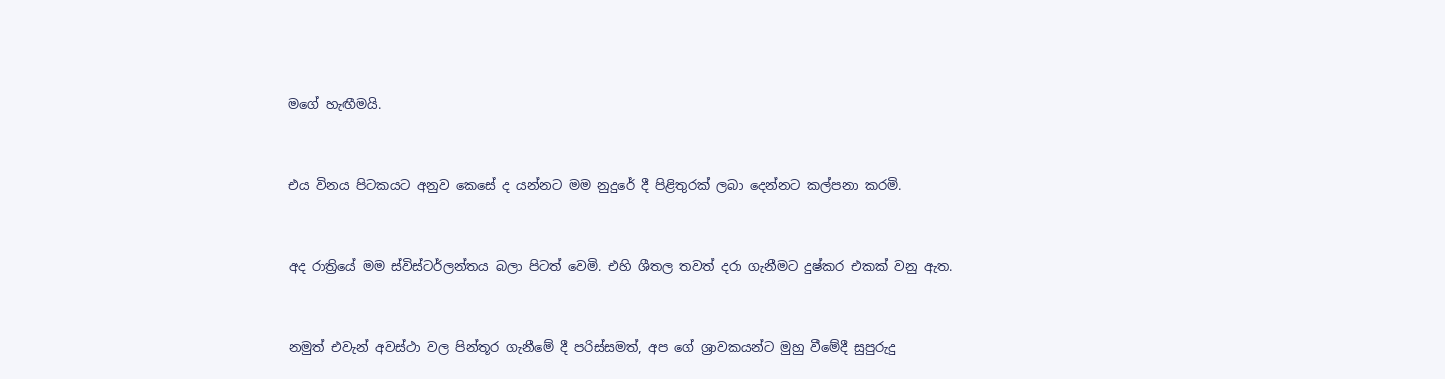මගේ හැඟීමයි.


එය විනය පිටකයට අනුව කෙසේ ද යන්නට මම නුදුරේ දී පිළිතුරක් ලබා දෙන්නට කල්පනා කරමි.


අද රාත්‍රියේ මම ස්විස්ටර්ලන්තය බලා පිටත් වෙමි. එහි ශීතල තවත් දරා ගැනීමට දුෂ්කර එකක් වනු ඇත.


නමුත් එවැන් අවස්ථා වල පින්තූර ගැනීමේ දී පරිස්සමත්, අප ගේ ශ්‍රාවකයන්ට මුහු වීමේදී සුපුරුදු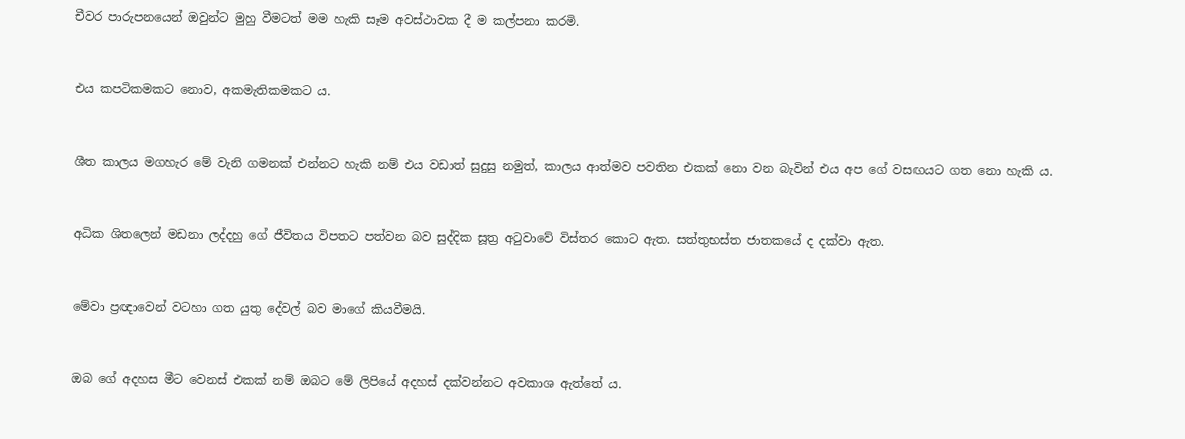චීවර පාරුපනයෙන් ඔවුන්ට මුහු වීමටත් මම හැකි සෑම අවස්ථාවක දී ම කල්පනා කරමි.


එය කපටිකමකට නොව‍, අකමැතිකමකට ය.


ශීත කාලය මගහැර මේ වැනි ගමනක් එන්නට හැකි නම් එය වඩාත් සුදුසු නමුත්‍, කාලය ආත්මව පවතින එකක් නො වන බැවින් එය අප ගේ වසඟයට ගත නො හැකි ය.


අධික ශිතලෙන් මඩනා ලද්දහු ගේ ජීවිතය විපතට පත්වන බව සුද්දික සූත්‍ර අටුවාවේ විස්තර කොට ඇත. සත්තුභස්ත ජාතකයේ ද දක්වා ඇත.


මේවා ප්‍රඥාවෙන් වටහා ගත යුතු දේවල් බව මාගේ කියවීමයි.


ඔබ ගේ අදහස මීට වෙනස් එකක් නම් ඔබට මේ ලිපියේ අදහස් දක්වන්නට අවකාශ ඇත්තේ ය.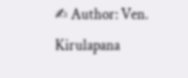✍ Author: Ven. Kirulapana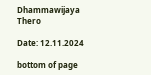Dhammawijaya Thero

Date: 12.11.2024

bottom of page